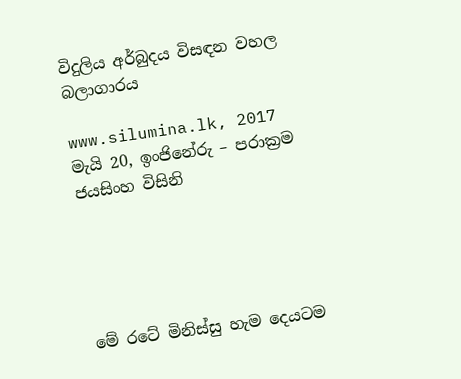විදුලිය අර්බුදය විසඳන වහල බලාගාරය

www.silumina.lk, 2017 මැයි 20, ඉංජිනේරු – පරාක්‍රම ජයසිංහ විසිනි





මේ රටේ මිනිස්සු හැම දෙයටම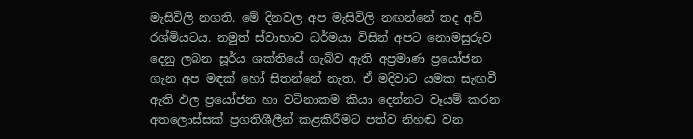මැසිවිලි නගති. මේ දිනවල අප මැසිවිලි නඟන්නේ තද අව් රශ්මියටය. නමුත් ස්වාභාව ධර්මයා විසින් අපට නොමසුරුව දෙනු ලබන සූර්ය ශක්තියේ ගැබ්ව ඇති අප්‍රමාණ ප්‍රයෝජන ගැන අප මඳක් හෝ සිතන්නේ නැත. ඒ මදිවාට යමක සැඟවී ඇති ඵල ප්‍රයෝජන හා වටිනාකම කියා දෙන්නට වෑයම් කරන අතලොස්සක් ප්‍රගතිශීලීන් කළකිරීමට පත්ව නිහඬ වන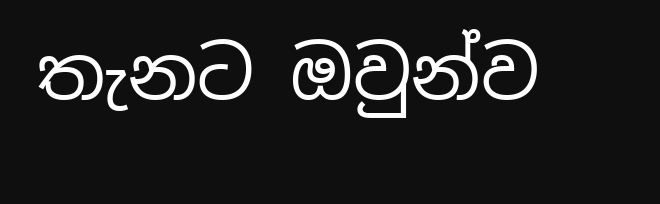තැනට ඔවුන්ව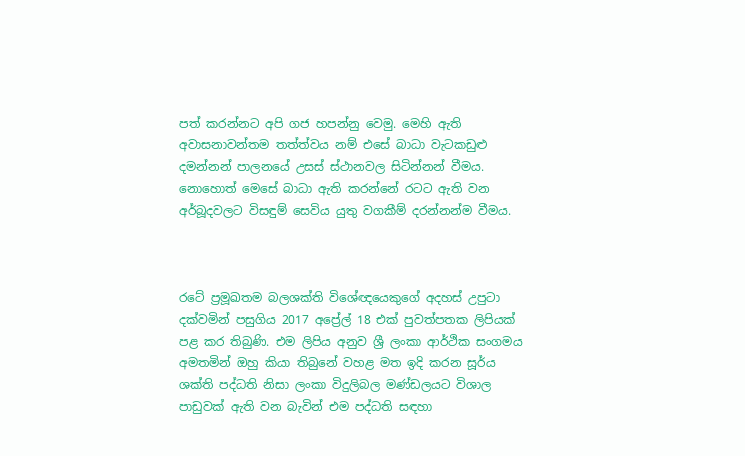පත් කරන්නට අපි ගජ හපන්නු වෙමු. මෙහි ඇති අවාසනාවන්තම තත්ත්වය නම් එසේ බාධා වැටකඩුළු දමන්නන් පාලනයේ උසස් ස්ථානවල සිටින්නන් වීමය. නොහොත් මෙසේ බාධා ඇති කරන්නේ රටට ඇති වන අර්බූදවලට විසඳුම් සෙවිය යුතු වගකීම් දරන්නන්ම වීමය.



රටේ ප්‍රමූඛතම බලශක්ති විශේඥයෙකුගේ අදහස් උපුටා දක්වමින් පසුගිය 2017 අප්‍රේල් 18 එක් පුවත්පතක ලිපියක් පළ කර තිබුණි. එම ලිපිය අනුව ශ්‍රී ලංකා ආර්ථික සංගමය අමතමින් ඔහු කියා තිබුනේ වහළ මත ඉදි කරන සූර්ය ශක්ති පද්ධති නිසා ලංකා විදුලිබල මණ්ඩලයට විශාල පාඩුවක් ඇති වන බැවින් එම පද්ධති සඳහා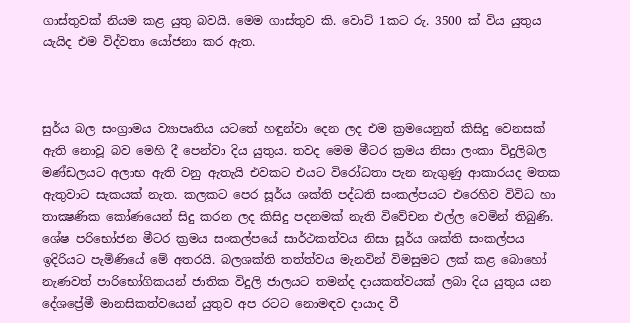ගාස්තුවක් නියම කළ යුතු බවයි. මෙම ගාස්තුව කි. වොට් 1කට රු. 3500 ක් විය යුතුය යැයිද එම විද්වතා යෝජනා කර ඇත.



සුර්ය බල සංග්‍රාමය ව්‍යාපෘතිය යටතේ හඳුන්වා දෙන ලද එම ක්‍රමයෙනුත් කිසිදු වෙනසක් ඇති නොවූ බව මෙහි දී පෙන්වා දිය යුතුය. තවද මෙම මීටර ක්‍රමය නිසා ලංකා විදුලිබල මණ්ඩලයට අලාභ ඇති වනු ඇතැයි එවකට එයට විරෝධතා පැන නැගුණු ආකාරයද මතක ඇතුවාට සැකයක් නැත. කලකට පෙර සූර්ය ශක්ති පද්ධති සංකල්පයට එරෙහිව විවිධ හා තාක්‍ෂණික කෝණයෙන් සිදු කරන ලද කිසිදු පදනමක් නැති විවේචන එල්ල වෙමින් තිබුණි. ශේෂ පරිභෝජන මීටර ක්‍රමය සංකල්පයේ සාර්ථකත්වය නිසා සූර්ය ශක්ති සංකල්පය ඉදිරියට පැමිණියේ මේ අතරයි. බලශක්ති තත්ත්වය මැනවින් විමසුමට ලක් කළ බොහෝ නැණවත් පාරිභෝගිකයන් ජාතික විදුලි ජාලයට තමන්ද දායකත්වයක් ලබා දිය යුතුය යන දේශප්‍රේමී මානසිකත්වයෙන් යුතුව අප රටට නොමඳව දායාද වී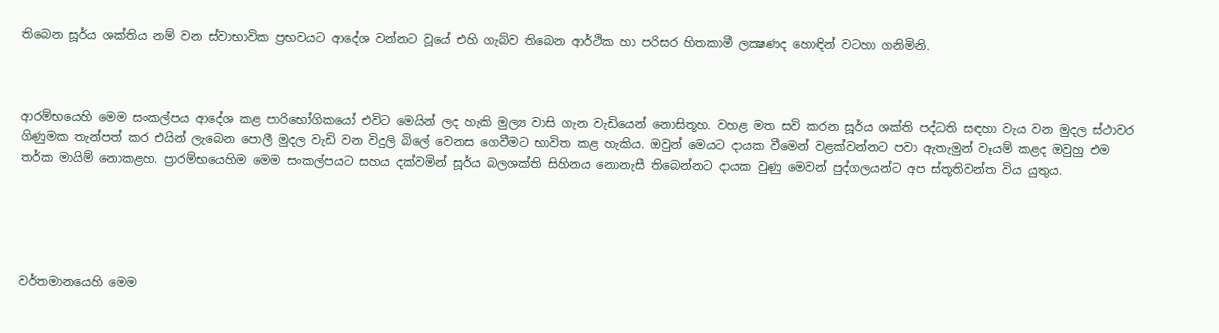තිබෙන සූර්ය ශක්තිය නම් වන ස්වාභාවික ප්‍රභවයට ආදේශ වන්නට වූයේ එහි ගැබ්ව තිබෙන ආර්ථික හා පරිසර හිතකාමී ලක්‍ෂණද හොඳින් වටහා ගනිමිනි.



ආරම්භයෙහි මෙම සංකල්පය ආදේශ කළ පාරිභෝගිකයෝ එවිට මෙයින් ලද හැකි මුල්‍ය වාසි ගැන වැඩියෙන් නොසිතූහ. වහළ මත සවි කරන සූර්ය ශක්ති පද්ධති සඳහා වැය වන මුදල ස්ථාවර ගිණුමක තැන්පත් කර එයින් ලැබෙන පොලී මුදල වැඩි වන විදුලි බිලේ වෙනස ගෙවීමට භාවිත කළ හැකිය. ඔවුන් මෙයට දායක වීමෙන් වළක්වන්නට පවා ඇතැමුන් වෑයම් කළද ඔවුහු එම තර්ක මායිම් නොකළහ. ප්‍රාරම්භයෙහිම මෙම සංකල්පයට සහය දක්වමින් සූර්ය බලශක්ති සිහිනය නොනැසී තිබෙන්නට දායක වුණු මෙවන් පුද්ගලයන්ට අප ස්තූතිවන්ත විය යුතුය.





වර්තමානයෙහි මෙම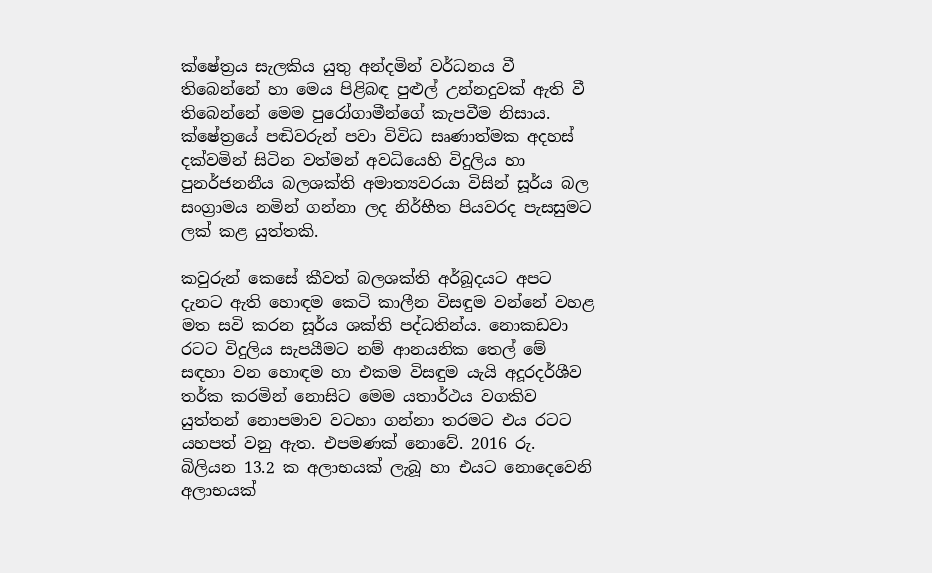ක්ෂේත්‍රය සැලකිය යුතු අන්දමින් වර්ධනය වී තිබෙන්නේ හා මෙය පිළිබඳ පුළුල් උන්නදුවක් ඇති වී තිබෙන්නේ මෙම පුරෝගාමීන්ගේ කැපවීම නිසාය. ක්ෂේත්‍රයේ පඬිවරුන් පවා විවිධ සෘණාත්මක අදහස් දක්වමින් සිටින වත්මන් අවධියෙහි විදුලිය හා පුනර්ජනනීය බලශක්ති අමාත්‍යවරයා විසින් සූර්ය බල සංග්‍රාමය නමින් ගන්නා ලද නිර්භීත පියවරද පැසසුමට ලක් කළ යුත්තකි.

කවුරුන් කෙසේ කීවත් බලශක්ති අර්බූදයට අපට දැනට ඇති හොඳම කෙටි කාලීන විසඳුම වන්නේ වහළ මත සවි කරන සූර්ය ශක්ති පද්ධතින්ය. නොකඩවා රටට විදුලිය සැපයීමට නම් ආනයනික තෙල් මේ සඳහා වන හොඳම හා එකම විසඳුම යැයි අදූරදර්ශීව තර්ක කරමින් නොසිට මෙම යතාර්ථය වගකිව යුත්තන් නොපමාව වටහා ගන්නා තරමට එය රටට යහපත් වනු ඇත. එපමණක් නොවේ. 2016 රු. බිලියන 13.2 ක අලාභයක් ලැබූ හා එයට නොදෙවෙනි අලාභයක්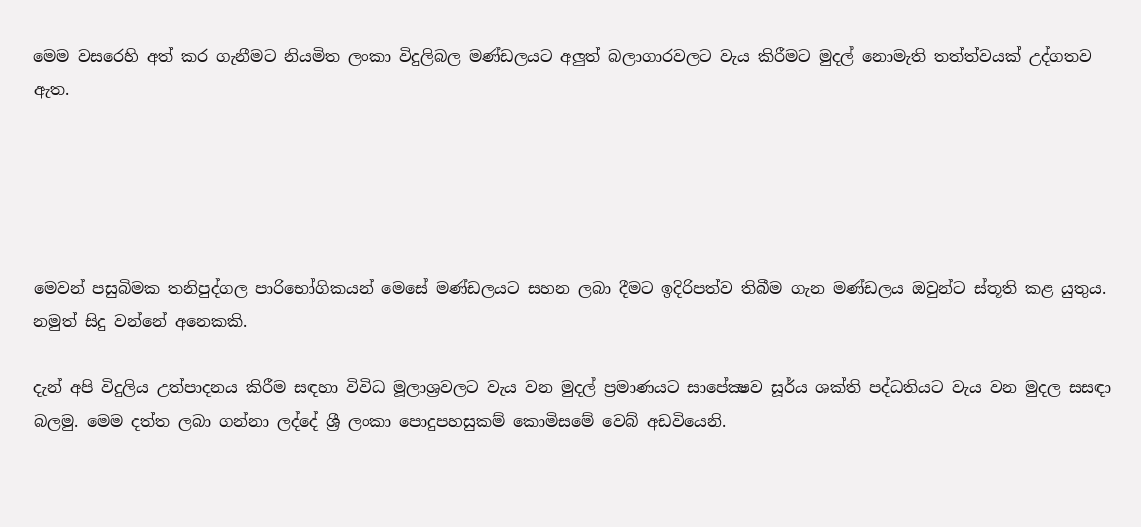මෙම වසරෙහි අත් කර ගැනීමට නියමිත ලංකා විදුලිබල මණ්ඩලයට අලුත් බලාගාරවලට වැය කිරීමට මුදල් නොමැති තත්ත්වයක් උද්ගතව ඇත.





මෙවන් පසුබිමක තනිපුද්ගල පාරිභෝගිකයන් මෙසේ මණ්ඩලයට සහන ලබා දීමට ඉදිරිපත්ව තිබීම ගැන මණ්ඩලය ඔවුන්ට ස්තූති කළ යුතුය. නමුත් සිදු වන්නේ අනෙකකි.

දැන් අපි විදුලිය උත්පාදනය කිරීම සඳහා විවිධ මූලාශ්‍රවලට වැය වන මුදල් ප්‍රමාණයට සාපේක්‍ෂව සූර්ය ශක්ති පද්ධතියට වැය වන මුදල සසඳා බලමු. මෙම දත්ත ලබා ගන්නා ලද්දේ ශ්‍රී ලංකා පොදුපහසුකම් කොමිසමේ වෙබ් අඩවියෙනි.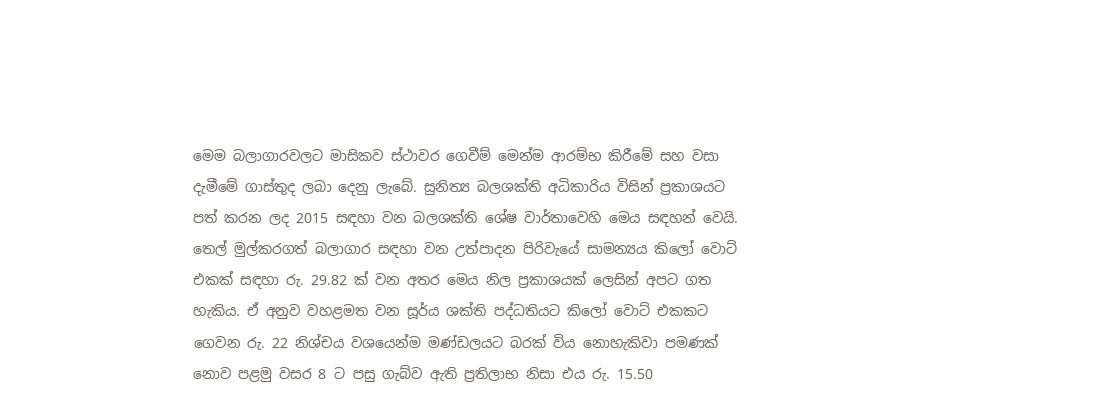මෙම බලාගාරවලට මාසිකව ස්ථාවර ගෙවීම් මෙන්ම ආරම්භ කිරීමේ සහ වසා දැමීමේ ගාස්තුද ලබා දෙනු ලැබේ. සුනිත්‍ය බලශක්ති අධිකාරිය විසින් ප්‍රකාශයට පත් කරන ලද 2015 සඳහා වන බලශක්ති ශේෂ වාර්තාවෙහි මෙය සඳහන් වෙයි. තෙල් මුල්කරගත් බලාගාර සඳහා වන උත්පාදන පිරිවැයේ සාමන්‍යය කිලෝ වොට් එකක් සඳහා රු. 29.82 ක් වන අතර මෙය නිල ප්‍රකාශයක් ලෙසින් අපට ගත හැකිය. ඒ අනුව වහළමත වන සූර්ය ශක්ති පද්ධතියට කිලෝ වොට් එකකට ගෙවන රු. 22 නිශ්චය වශයෙන්ම මණ්ඩලයට බරක් විය නොහැකිවා පමණක් නොව පළමු වසර 8 ට පසු ගැබ්ව ඇති ප්‍රතිලාභ නිසා එය රු. 15.50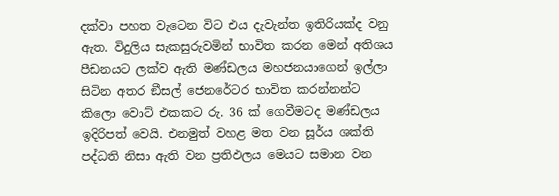දක්වා පහත වැටෙන විට එය දැවැන්ත ඉතිරියක්ද වනු ඇත. විදුලිය සැකසුරුවමින් භාවිත කරන මෙන් අතිශය පීඩනයට ලක්ව ඇති මණ්ඩලය මහජනයාගෙන් ඉල්ලා සිටින අතර ඞීසල් ජෙනරේටර භාවිත කරන්නන්ට කිලො වොට් එකකට රු. 36 ක් ගෙවීමටද මණ්ඩලය ඉදිරිපත් වෙයි. එනමුත් වහළ මත වන සූර්ය ශක්ති පද්ධති නිසා ඇති වන ප්‍රතිඵලය මෙයට සමාන වන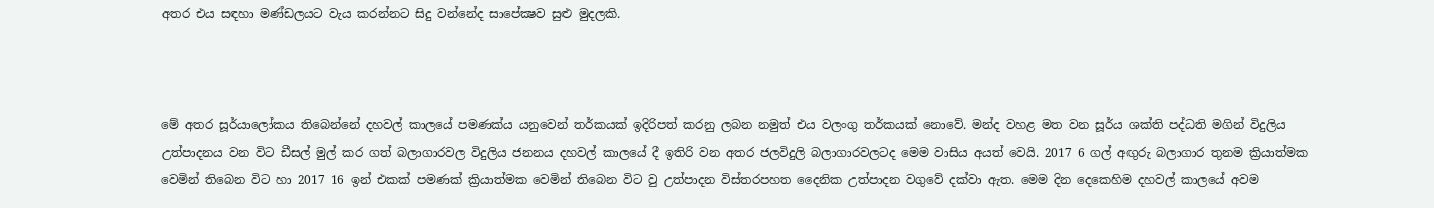අතර එය සඳහා මණ්ඩලයට වැය කරන්නට සිදු වන්නේද සාපේක්‍ෂව සුළු මුදලකි.



මේ අතර සූර්යාලෝකය තිබෙන්නේ දහවල් කාලයේ පමණක්ය යනුවෙන් තර්කයක් ඉදිරිපත් කරනු ලබන නමුත් එය වලංගු තර්කයක් නොවේ. මන්ද වහළ මත වන සූර්ය ශක්ති පද්ධති මගින් විදුලිය උත්පාදනය වන විට ඩීසල් මුල් කර ගත් බලාගාරවල විදුලිය ජනනය දහවල් කාලයේ දී ඉතිරි වන අතර ජලවිදුලි බලාගාරවලටද මෙම වාසිය අයත් වෙයි. 2017 6 ගල් අඟුරු බලාගාර තුනම ක්‍රියාත්මක වෙමින් තිබෙන විට හා 2017 16 ඉන් එකක් පමණක් ක්‍රියාත්මක වෙමින් තිබෙන විට වු උත්පාදන විස්තරපහත දෛනික උත්පාදන වගුවේ දක්වා ඇත. මෙම දින දෙකෙහිම දහවල් කාලයේ අවම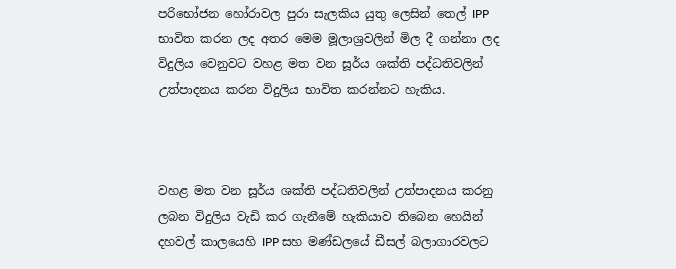පරිභෝජන හෝරාවල පුරා සැලකිය යුතු ලෙසින් තෙල් IPP භාවිත කරන ලද අතර මෙම මූලාශ්‍රවලින් මිල දී ගන්නා ලද විදුලිය වෙනුවට වහළ මත වන සූර්ය ශක්ති පද්ධතිවලින් උත්පාදනය කරන විදුලිය භාවිත කරන්නට හැකිය.



වහළ මත වන සූර්ය ශක්ති පද්ධතිවලින් උත්පාදනය කරනු ලබන විදුලිය වැඩි කර ගැනීමේ හැකියාව තිබෙන හෙයින් දහවල් කාලයෙහි IPP සහ මණ්ඩලයේ ඩීසල් බලාගාරවලට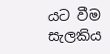යට වීම සැලකිය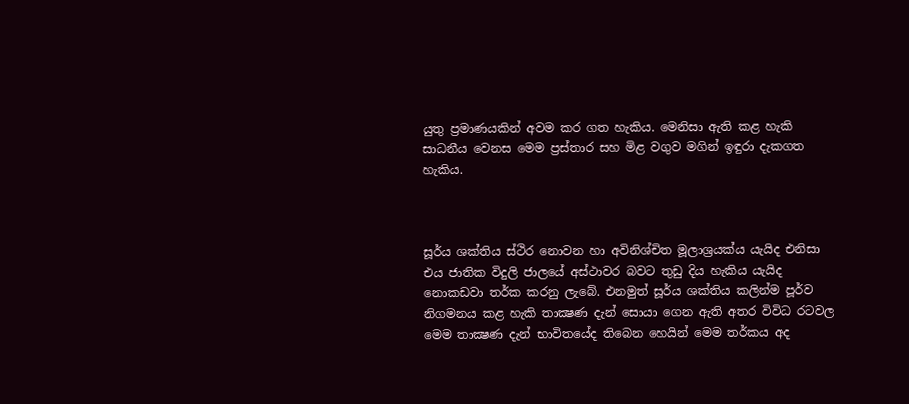යුතු ප්‍රමාණයකින් අවම කර ගත හැකිය. මෙනිසා ඇති කළ හැකි සාධනීය වෙනස මෙම ප්‍රස්තාර සහ මිළ වගුව මගින් ඉඳුරා දැකගත හැකිය.



සූර්ය ශක්තිය ස්ථිර නොවන හා අවිනිශ්චිත මූලාශ්‍රයක්ය යැයිද එනිසා එය ජාතික විදුලි ජාලයේ අස්ථාවර බවට තුඩු දිය හැකිය යැයිද නොකඩවා තර්ක කරනු ලැබේ. එනමුත් සූර්ය ශක්තිය කලින්ම පූර්ව නිගමනය කළ හැකි තාක්‍ෂණ දැන් සොයා ගෙන ඇති අතර විවිධ රටවල මෙම තාක්‍ෂණ දැන් භාවිතයේද තිබෙන හෙයින් මෙම තර්කය අද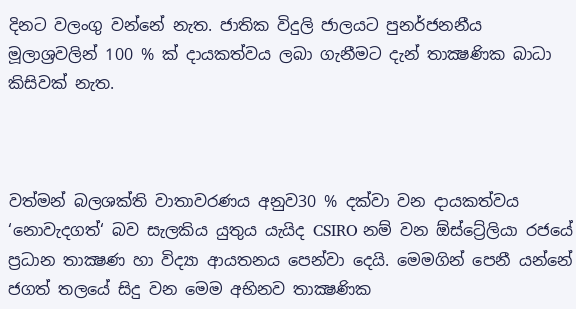දිනට වලංගු වන්නේ නැත. ජාතික විදුලි ජාලයට පුනර්ජනනීය මූලාශ්‍රවලින් 100 % ක් දායකත්වය ලබා ගැනීමට දැන් තාක්‍ෂණික බාධා කිසිවක් නැත.



වත්මන් බලශක්ති වාතාවරණය අනුව30 % දක්වා වන දායකත්වය ‘නොවැදගත්‘ බව සැලකිය යුතුය යැයිද CSIRO නම් වන ඕස්ට්‍රේලියා රජයේ ප්‍රධාන තාක්‍ෂණ හා විද්‍යා ආයතනය පෙන්වා දෙයි. මෙමගින් පෙනී යන්නේ ජගත් තලයේ සිදු වන මෙම අභිනව තාක්‍ෂණික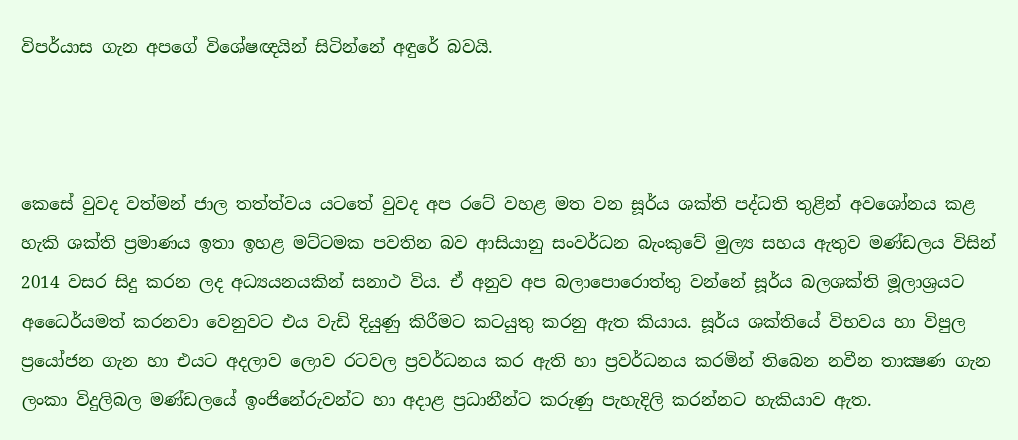විපර්යාස ගැන අපගේ වි‍ශේෂඥයින් සිටින්නේ අඳුරේ බවයි.



කෙසේ වුවද වත්මන් ජාල තත්ත්වය යටතේ වුවද අප රටේ වහළ මත වන සූර්ය ශක්ති පද්ධති තුළින් අවශෝනය කළ හැකි ශක්ති ප්‍රමාණය ඉතා ඉහළ මට්ටමක පවතින බව ආසියානු සංවර්ධන බැංකුවේ මුල්‍ය සහය ඇතුව මණ්ඩලය විසින් 2014 වසර සිදු කරන ලද අධ්‍යයනයකින් සනාථ විය. ඒ අනුව අප බලාපොරොත්තු වන්නේ සූර්ය බලශක්ති මූලාශ්‍රයට අධෛර්යමත් කරනවා වෙනුවට එය වැඩි දියුණු කිරීමට කටයුතු කරනු ඇත කියාය. සූර්ය ශක්තියේ විභවය හා විපුල ප්‍රයෝජන ගැන හා එයට අදලාව ලොව රටවල ප්‍රවර්ධනය කර ඇති හා ප්‍රවර්ධනය කරමින් තිබෙන නවීන තාක්‍ෂණ ගැන ලංකා විදුලිබල මණ්ඩලයේ ඉංජිනේරුවන්ට හා අදාළ ප්‍රධානීන්ට කරුණු පැහැදිලි කරන්නට හැකියාව ඇත.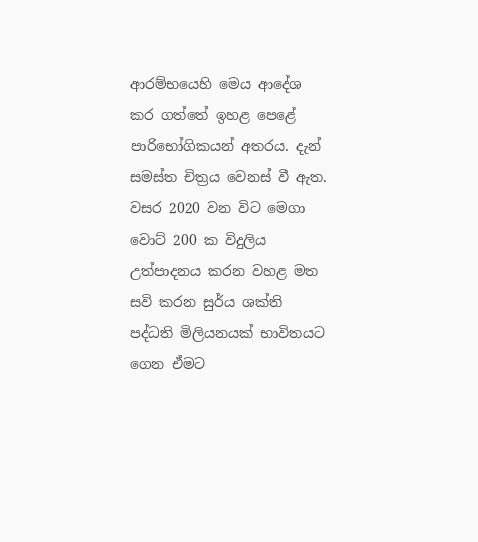ආරම්භයෙහි මෙය ආදේශ කර ගත්තේ ඉහළ පෙළේ පාරිභෝගිකයන් අතරය. දැන් සමස්ත චිත්‍රය වෙනස් වී ඇත. වසර 2020 වන විට මෙගා වොට් 200 ක විදුලිය උත්පාදනය කරන වහළ මත සවි කරන සුර්ය ශක්ති පද්ධති මිලියනයක් භාවිතයට ගෙන ඒමට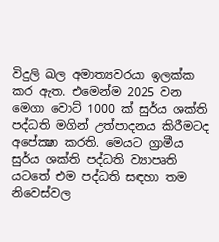විදුලි ඛල අමාත්‍යවරයා ඉලක්ක කර ඇත. එමෙන්ම 2025 වන මෙගා වොට් 1000 ක් සුර්ය ශක්ති පද්ධති මගින් උත්පාදනය කිරීමටද අපේක්‍ෂා කරති. මෙයට ග්‍රාමීය සුර්ය ශක්ති පද්ධති ව්‍යාපෘති යටතේ එම පද්ධති සඳහා තම නිවෙස්වල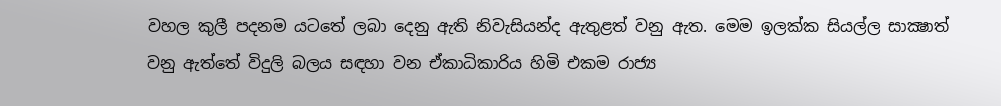වහල කුලී පදනම යටතේ ලබා දෙනු ඇති නිවැසියන්ද ඇතුළත් වනු ඇත. මෙම ඉලක්ක සියල්ල සාක්‍ෂාත් වනු ඇත්තේ විදුලි බලය සඳහා වන ඒකාධිකාරිය හිමි එකම රාජ්‍ය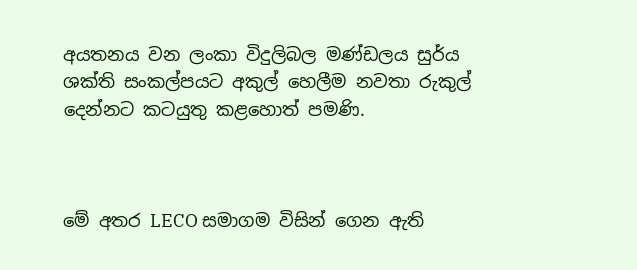අයතනය වන ලංකා විදුලිබල මණ්ඩලය සුර්ය ශක්ති සංකල්පයට අකුල් හෙලීම නවතා රුකුල් දෙන්නට කටයුතු කළහොත් පමණි.



මේ අතර LECO සමාගම විසින් ගෙන ඇති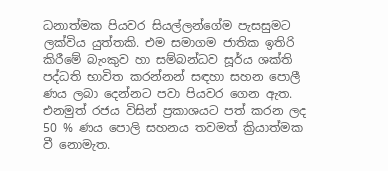ධනාත්මක පියවර සියල්ලන්ගේම පැසසුමට ලක්විය යුත්තකි. එම සමාගම ජාතික ඉතිරි කිරීමේ බැංකුව හා සම්බන්ධව සූර්ය ශක්ති පද්ධති භාවිත කරන්නන් සඳහා සහන පොලී ණය ලබා දෙන්නට පවා පියවර ගෙන ඇත. එනමුත් රජය විසින් ප්‍රකාශයට පත් කරන ලද 50 % ණය පොලි සහනය තවමත් ක්‍රියාත්මක වී නොමැත.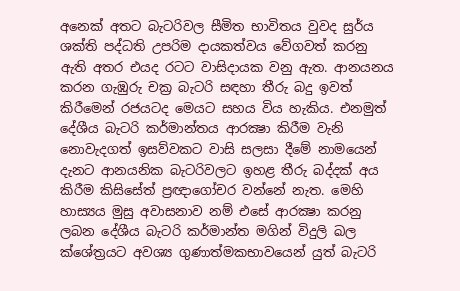අනෙක් අතට බැටරිවල සීමිත භාවිතය වුවද සුර්ය ශක්ති පද්ධති උපරිම දායකත්වය වේගවත් කරනු ඇති අතර එයද රටට වාසිදායක වනු ඇත. ආනයනය කරන ගැඹුරු චක්‍ර බැටරි සඳහා තීරු බදු ඉවත් කිරීමෙන් රජයටද මෙයට සහය විය හැකිය. එනමුත් දේශීය බැටරි කර්මාන්තය ආරක්‍ෂා කිරීම වැනි නොවැදගත් ඉසව්වකට වාසි සලසා දීමේ නාමයෙන් දැනට ආනයනික බැටරිවලට ඉහළ තීරු බද්දක් අය කිරීම කිසිසේත් ප්‍රඥාගෝචර වන්නේ නැත. මෙහි හාස්‍යය මුසු අවාසනාව නම් එසේ ආරක්‍ෂා කරනු ලබන දේශීය බැටරි කර්මාන්ත මගින් විදුලි ඛල ක්ශේත්‍රයට අවශ්‍ය ගුණාත්මකභාවයෙන් යුත් බැටරි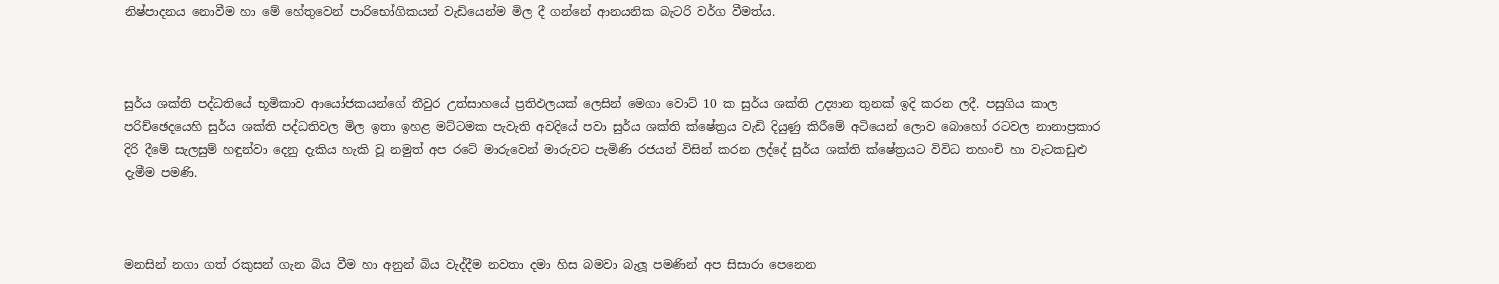නිෂ්පාදනය නොවීම හා මේ හේතුවෙන් පාරිභෝගිකයන් වැඩියෙන්ම මිල දී ගන්නේ ආනයනික බැටරි වර්ග වීමත්ය.



සුර්ය ශක්ති පද්ධතියේ භූමිකාව ආයෝජකයන්ගේ තීවුර උත්සාහයේ ප්‍රතිඵලයක් ලෙසින් මෙගා වොට් 10 ක සුර්ය ශක්ති උද්‍යාන තුනක් ඉදි කරන ලදී. පසුගිය කාල පරිච්ඡෙදයෙහි සුර්ය ශක්ති පද්ධතිවල මිල ඉතා ඉහළ මට්ටමක පැවැති අවදියේ පවා සුර්ය ශක්ති ක්ෂේත්‍රය වැඩි දියුණු කිරීමේ අටියෙන් ලොව බොහෝ රටවල නානාප්‍රකාර දිරි දීමේ සැලසුම් හඳුන්වා දෙනු දැකිය හැකි වූ නමුත් අප රටේ මාරුවෙන් මාරුවට පැමිණි රජයන් විසින් කරන ලද්දේ සුර්ය ශක්ති ක්ෂේත්‍රයට විවිධ තහංචි හා වැටකඩුළු දැමීම පමණි.



මනසින් නගා ගත් රකුසන් ගැන බිය වීම හා අනුන් බිය වැද්දීම නවතා දමා හිස බමවා බැලූ පමණින් අප සිසාරා පෙනෙන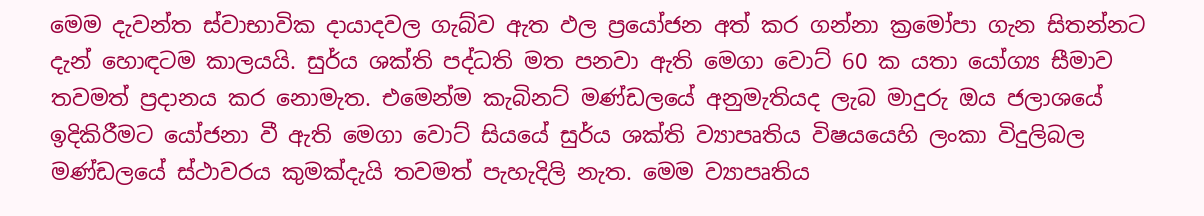මෙම දැවන්ත ස්වාභාවික දායාදවල ගැබ්ව ඇත ඵල ප්‍රයෝජන අත් කර ගන්නා ක්‍රමෝපා ගැන සිතන්නට දැන් හොඳටම කාලයයි. සුර්ය ශක්ති පද්ධති මත පනවා ඇති මෙගා වොට් 60 ක යතා යෝග්‍ය සීමාව තවමත් ප්‍රදානය කර නොමැත. එමෙන්ම කැබිනට් මණ්ඩලයේ අනුමැතියද ලැබ මාදුරු ඔය ජලාශයේ ඉදිකිරීමට යෝජනා වී ඇති මෙගා වොට් සියයේ සුර්ය ශක්ති ව්‍යාපෘතිය විෂයයෙහි ලංකා විදුලිබල මණ්ඩලයේ ස්ථාවරය කුමක්දැයි තවමත් පැහැදිලි නැත. මෙම ව්‍යාපෘතිය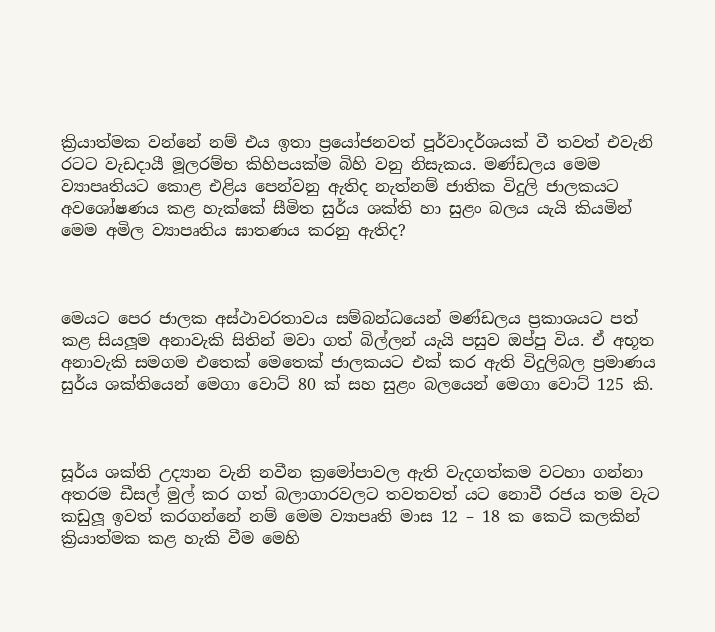ක්‍රියාත්මක වන්නේ නම් එය ඉතා ප්‍රයෝජනවත් පූර්වාදර්ශයක් වී තවත් එවැනි රටට වැඩදායී මූලරම්භ කිහිපයක්ම බිහි වනු නිසැකය. මණ්ඩලය මෙම ව්‍යාපෘතියට කොළ එළිය පෙන්වනු ඇතිද නැත්නම් ජාතික විදුලි ජාලකයට අවශෝෂණය කළ හැක්කේ සීමිත සුර්ය ශක්ති හා සුළං බලය යැයි කියමින් මෙම අමිල ව්‍යාපෘතිය ඝාතණය කරනු ඇතිද?



මෙයට පෙර ජාලක අස්ථාවරතාවය සම්බන්ධයෙන් මණ්ඩලය ප්‍රකාශයට පත් කළ සියලූම අනාවැකි සිතින් මවා ගත් බිල්ලන් යැයි පසුව ඔප්පු විය. ඒ අභූත අනාවැකි සමගම එතෙක් මෙතෙක් ජාලකයට එක් කර ඇති විදුලිබල ප්‍රමාණය සුර්ය ශක්තියෙන් මෙගා වොට් 80 ක් සහ සුළං බලයෙන් මෙගා වොට් 125 කි.



සූර්ය ශක්ති උද්‍යාන වැනි නවීන ක්‍රමෝපාවල ඇති වැදගත්කම වටහා ගන්නා අතරම ඩීසල් මුල් කර ගත් බලාගාරවලට තවතවත් යට නොවී රජය තම වැට කඩුලූ ඉවත් කරගන්නේ නම් මෙම ව්‍යාපෘති මාස 12 – 18 ක කෙටි කලකින් ක්‍රියාත්මක කළ හැකි වීම මෙහි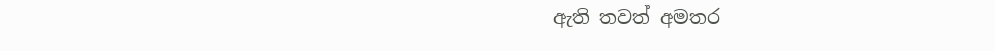ඇති තවත් අමතර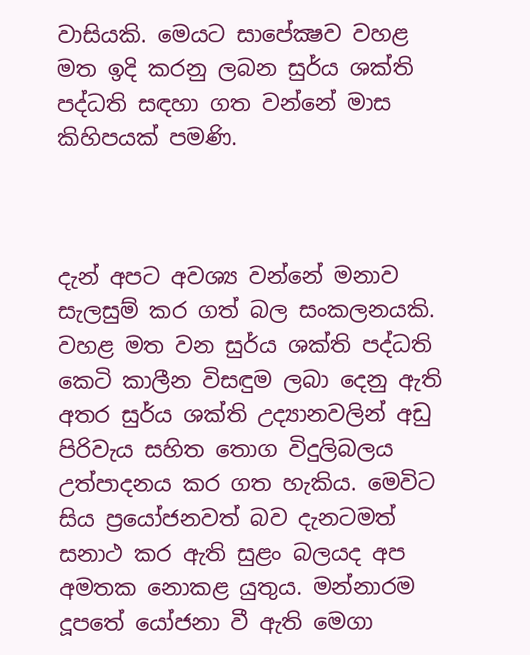වාසියකි. මෙයට සාපේක්‍ෂව වහළ මත ඉදි කරනු ලබන සුර්ය ශක්ති පද්ධති සඳහා ගත වන්නේ මාස කිහිපයක් පමණි.



දැන් අපට අවශ්‍ය වන්නේ මනාව සැලසුම් කර ගත් බල සංකලනයකි. වහළ මත වන සුර්ය ශක්ති පද්ධති කෙටි කාලීන විසඳුම ලබා දෙනු ඇති අතර සුර්ය ශක්ති උද්‍යානවලින් අඩු පිරිවැය සහිත තොග විදුලිබලය උත්පාදනය කර ගත හැකිය. මෙවිට සිය ප්‍රයෝජනවත් බව දැනටමත් සනාථ කර ඇති සුළං බලයද අප අමතක නොකළ යුතුය. මන්නාරම දූපතේ යෝජනා වී ඇති මෙගා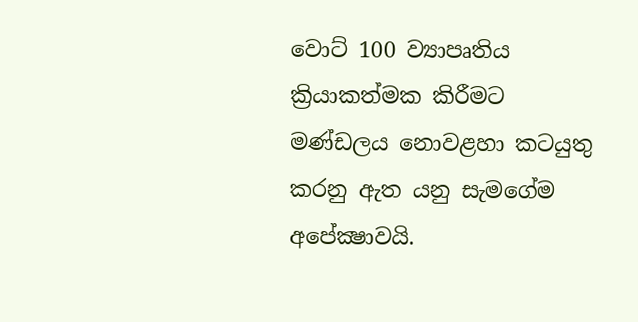වොට් 100 ව්‍යාපෘතිය ක්‍රියාකත්මක කිරීමට මණ්ඩලය නොවළහා කටයුතු කරනු ඇත යනු සැමගේම අපේක්‍ෂාවයි.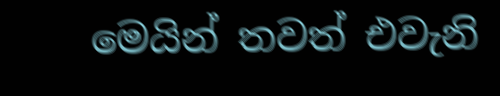මෙයින් තවත් එවැනි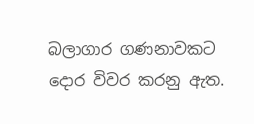බලාගාර ගණනාවකට දොර විවර කරනු ඇත.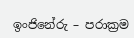ඉංජිනේරු – පරාක්‍රම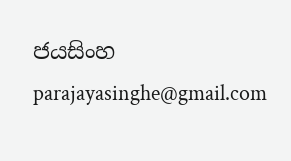ජයසිංහ
parajayasinghe@gmail.com